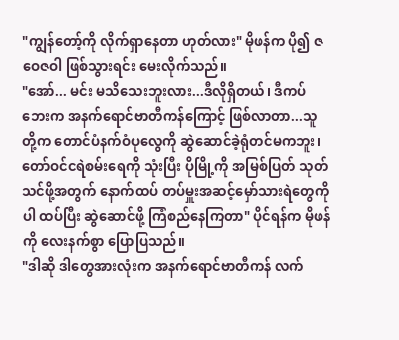"ကျွန်တော့်ကို လိုက်ရှာနေတာ ဟုတ်လား" မိုဖန်က ပို၍ ဇဝေဇဝါ ဖြစ်သွားရင်း မေးလိုက်သည်။
"အော်... မင်း မသိသေးဘူးလား...ဒီလိုရှိတယ်၊ ဒီကပ်ဘေးက အနက်ရောင်ဗာတီကန်ကြောင့် ဖြစ်လာတာ...သူတို့က တောင်ပံနက်ဝံပုလွေကို ဆွဲဆောင်ခဲ့ရုံတင်မကဘူး၊ တော်ဝင်ငရဲစမ်းရေကို သုံးပြီး ပိုမြို့ကို အမြစ်ပြတ် သုတ်သင်ဖို့အတွက် နောက်ထပ် တပ်မှူးအဆင့်မှော်သားရဲတွေကိုပါ ထပ်ပြီး ဆွဲဆောင်ဖို့ ကြံစည်နေကြတာ" ပိုင်ရန်က မိုဖန်ကို လေးနက်စွာ ပြောပြသည်။
"ဒါဆို ဒါတွေအားလုံးက အနက်ရောင်ဗာတီကန် လက်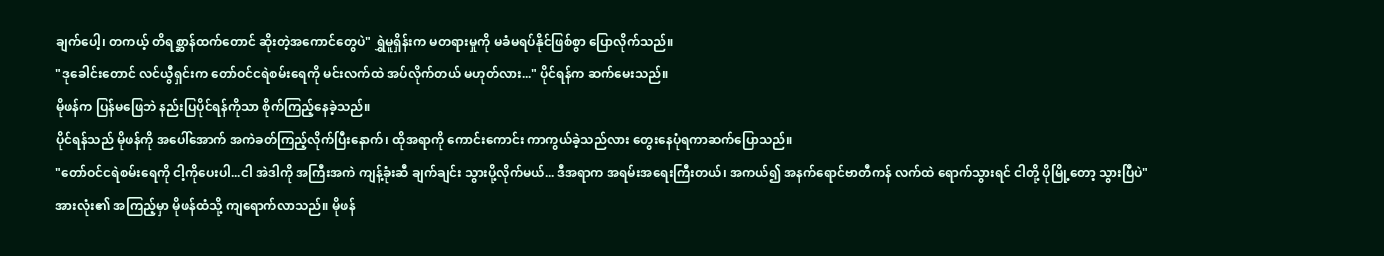ချက်ပေါ့၊ တကယ့် တိရစ္ဆာန်ထက်တောင် ဆိုးတဲ့အကောင်တွေပဲ" ရွှဲမူရှိန်းက မတရားမှုကို မခံမရပ်နိုင်ဖြစ်စွာ ပြောလိုက်သည်။
"ဒုခေါင်းတောင် လင်ယွီရှင်းက တော်ဝင်ငရဲစမ်းရေကို မင်းလက်ထဲ အပ်လိုက်တယ် မဟုတ်လား..." ပိုင်ရန်က ဆက်မေးသည်။
မိုဖန်က ပြန်မဖြေဘဲ နည်းပြပိုင်ရန်ကိုသာ စိုက်ကြည့်နေခဲ့သည်။
ပိုင်ရန်သည် မိုဖန်ကို အပေါ်အောက် အကဲခတ်ကြည့်လိုက်ပြီးနောက်၊ ထိုအရာကို ကောင်းကောင်း ကာကွယ်ခဲ့သည်လား တွေးနေပုံရကာဆက်ပြောသည်။
"တော်ဝင်ငရဲစမ်းရေကို ငါ့ကိုပေးပါ...ငါ အဲဒါကို အကြီးအကဲ ကျန့်ခုံးဆီ ချက်ချင်း သွားပို့လိုက်မယ်... ဒီအရာက အရမ်းအရေးကြီးတယ်၊ အကယ်၍ အနက်ရောင်ဗာတီကန် လက်ထဲ ရောက်သွားရင် ငါတို့ ပိုမြို့တော့ သွားပြီပဲ"
အားလုံး၏ အကြည့်မှာ မိုဖန်ထံသို့ ကျရောက်လာသည်။ မိုဖန်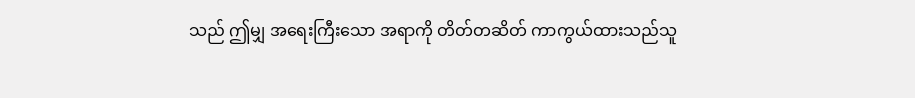သည် ဤမျှ အရေးကြီးသော အရာကို တိတ်တဆိတ် ကာကွယ်ထားသည်သူ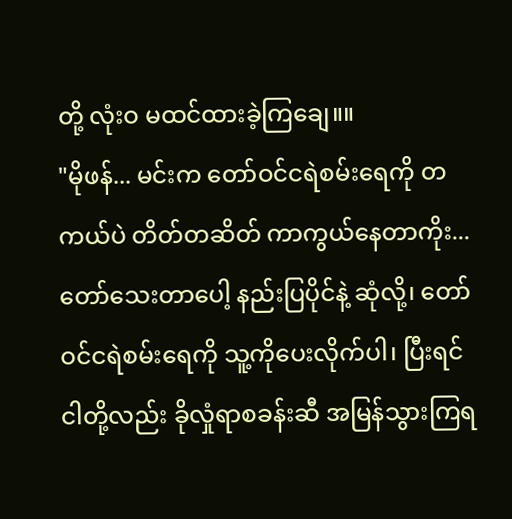တို့ လုံးဝ မထင်ထားခဲ့ကြချေ။။
"မိုဖန်... မင်းက တော်ဝင်ငရဲစမ်းရေကို တကယ်ပဲ တိတ်တဆိတ် ကာကွယ်နေတာကိုး... တော်သေးတာပေါ့ နည်းပြပိုင်နဲ့ ဆုံလို့၊ တော်ဝင်ငရဲစမ်းရေကို သူ့ကိုပေးလိုက်ပါ၊ ပြီးရင် ငါတို့လည်း ခိုလှုံရာစခန်းဆီ အမြန်သွားကြရ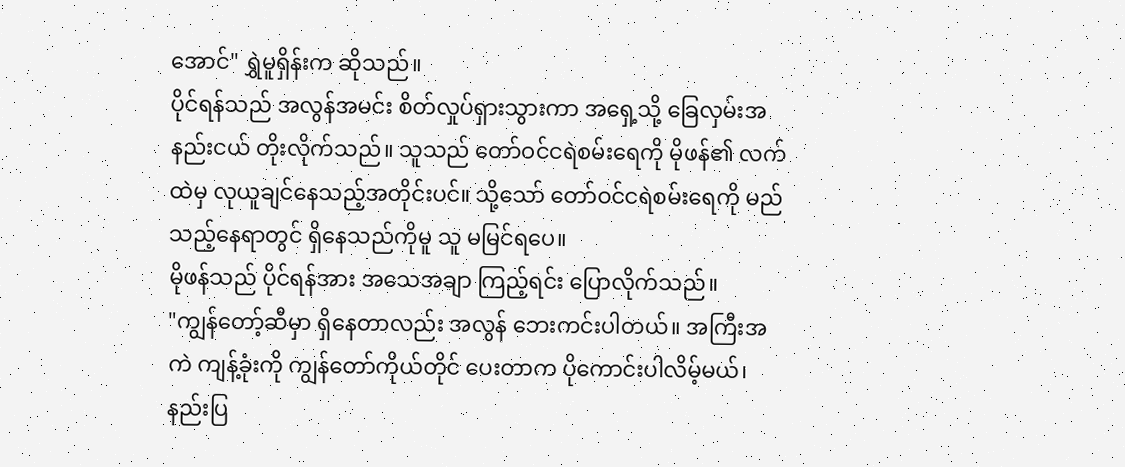အောင်" ရွှဲမူရှိန်းက ဆိုသည်။
ပိုင်ရန်သည် အလွန်အမင်း စိတ်လှုပ်ရှားသွားကာ အရှေ့သို့ ခြေလှမ်းအနည်းငယ် တိုးလိုက်သည်။ သူသည် တော်ဝင်ငရဲစမ်းရေကို မိုဖန်၏ လက်ထဲမှ လုယူချင်နေသည့်အတိုင်းပင်။ သို့သော် တော်ဝင်ငရဲစမ်းရေကို မည်သည့်နေရာတွင် ရှိနေသည်ကိုမူ သူ မမြင်ရပေ။
မိုဖန်သည် ပိုင်ရန်အား အသေအချာ ကြည့်ရင်း ပြောလိုက်သည်။
"ကျွန်တော့်ဆီမှာ ရှိနေတာလည်း အလွန် ဘေးကင်းပါတယ်။ အကြီးအကဲ ကျန့်ခုံးကို ကျွန်တော်ကိုယ်တိုင် ပေးတာက ပိုကောင်းပါလိမ့်မယ်၊ နည်းပြ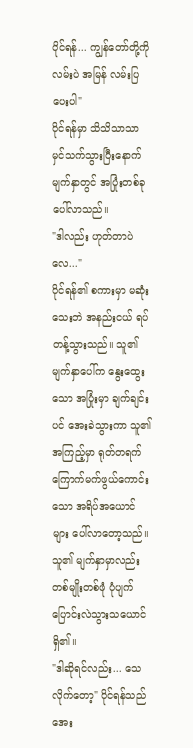ပိုင်ရန်... ကျွန်တော်တို့ကို လမ်းပဲ အမြန် လမ်းပြပေးပါ"
ပိုင်ရန်မှာ သိသိသာသာ မှင်သက်သွားပြီးနောက် မျက်နှာတွင် အပြုံးတစ်ခု ပေါ်လာသည်။
"ဒါလည်း ဟုတ်တာပဲလေ..."
ပိုင်ရန်၏ စကားမှာ မဆုံးသေးဘဲ အနည်းငယ် ရပ်တန့်သွားသည်။ သူ၏ မျက်နှာပေါ်က နွေးထွေးသော အပြုံးမှာ ချက်ချင်းပင် အေးခဲသွားကာ သူ၏ အကြည့်မှာ ရုတ်တရက် ကြောက်မက်ဖွယ်ကောင်းသော အရိပ်အယောင်များ ပေါ်လာတော့သည်။ သူ၏ မျက်နှာမှာလည်း တစ်မျိုးတစ်ဖုံ ပုံပျက်ပြောင်းလဲသွားသယောင် ရှိ၏။
"ဒါဆိုရင်လည်း... သေလိုက်တော့" ပိုင်ရန်သည် အေး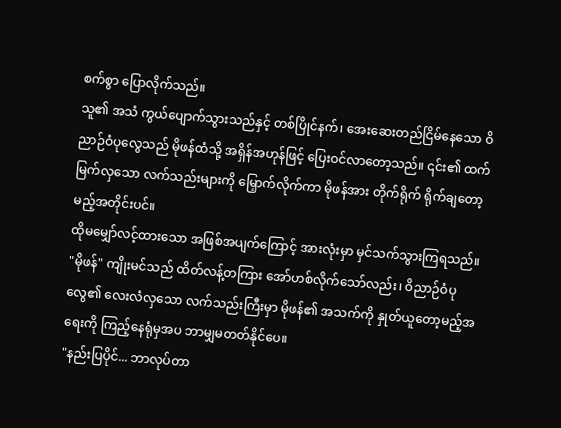စက်စွာ ပြောလိုက်သည်။
သူ၏ အသံ ကွယ်ပျောက်သွားသည်နှင့် တစ်ပြိုင်နက်၊ အေးဆေးတည်ငြိမ်နေသော ဝိညာဉ်ဝံပုလွေသည် မိုဖန်ထံသို့ အရှိန်အဟုန်ဖြင့် ပြေးဝင်လာတော့သည်။ ၎င်း၏ ထက်မြက်လှသော လက်သည်းများကို မြှောက်လိုက်ကာ မိုဖန်အား တိုက်ရိုက် ရိုက်ချတော့မည့်အတိုင်းပင်။
ထိုမမျှော်လင့်ထားသော အဖြစ်အပျက်ကြောင့် အားလုံးမှာ မှင်သက်သွားကြရသည်။
"မိုဖန်" ကျိုးမင်သည် ထိတ်လန့်တကြား အော်ဟစ်လိုက်သော်လည်း၊ ဝိညာဉ်ဝံပုလွေ၏ လေးလံလှသော လက်သည်းကြီးမှာ မိုဖန်၏ အသက်ကို နှုတ်ယူတော့မည့်အရေးကို ကြည့်နေရုံမှအပ ဘာမျှမတတ်နိုင်ပေ။
"နည်းပြပိုင်... ဘာလုပ်တာ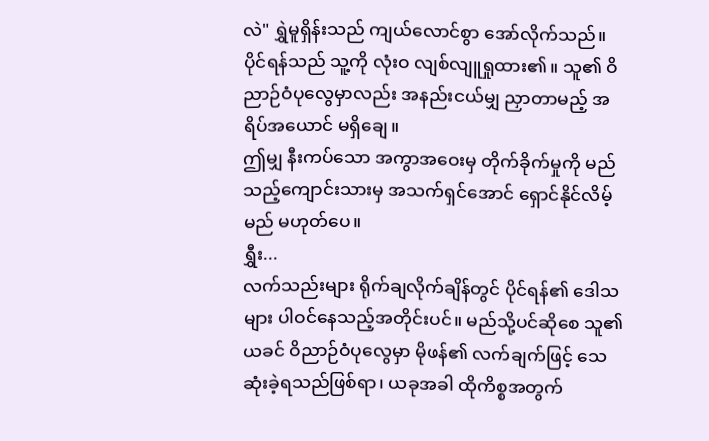လဲ" ရွှဲမူရှိန်းသည် ကျယ်လောင်စွာ အော်လိုက်သည်။
ပိုင်ရန်သည် သူ့ကို လုံးဝ လျစ်လျူရှုထား၏။ သူ၏ ဝိညာဉ်ဝံပုလွေမှာလည်း အနည်းငယ်မျှ ညှာတာမည့် အရိပ်အယောင် မရှိချေ။
ဤမျှ နီးကပ်သော အကွာအဝေးမှ တိုက်ခိုက်မှုကို မည်သည့်ကျောင်းသားမှ အသက်ရှင်အောင် ရှောင်နိုင်လိမ့်မည် မဟုတ်ပေ။
ရွှီး...
လက်သည်းများ ရိုက်ချလိုက်ချိန်တွင် ပိုင်ရန်၏ ဒေါသများ ပါဝင်နေသည့်အတိုင်းပင်။ မည်သို့ပင်ဆိုစေ သူ၏ ယခင် ဝိညာဉ်ဝံပုလွေမှာ မိုဖန်၏ လက်ချက်ဖြင့် သေဆုံးခဲ့ရသည်ဖြစ်ရာ၊ ယခုအခါ ထိုကိစ္စအတွက်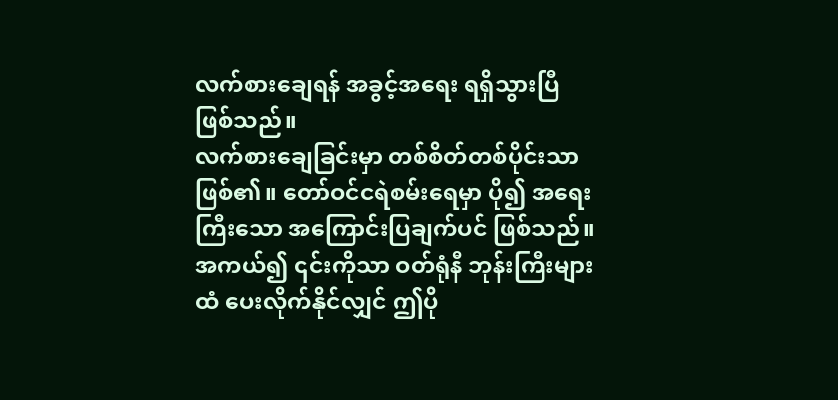လက်စားချေရန် အခွင့်အရေး ရရှိသွားပြီ ဖြစ်သည်။
လက်စားချေခြင်းမှာ တစ်စိတ်တစ်ပိုင်းသာ ဖြစ်၏။ တော်ဝင်ငရဲစမ်းရေမှာ ပို၍ အရေးကြီးသော အကြောင်းပြချက်ပင် ဖြစ်သည်။ အကယ်၍ ၎င်းကိုသာ ဝတ်ရုံနီ ဘုန်းကြီးများထံ ပေးလိုက်နိုင်လျှင် ဤပို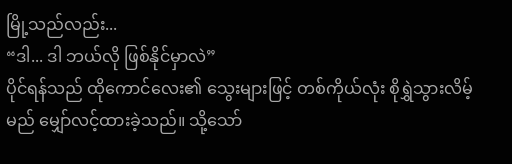မြို့သည်လည်း...
“ဒါ... ဒါ ဘယ်လို ဖြစ်နိုင်မှာလဲ”
ပိုင်ရန်သည် ထိုကောင်လေး၏ သွေးများဖြင့် တစ်ကိုယ်လုံး စိုရွှဲသွားလိမ့်မည် မျှော်လင့်ထားခဲ့သည်။ သို့သော်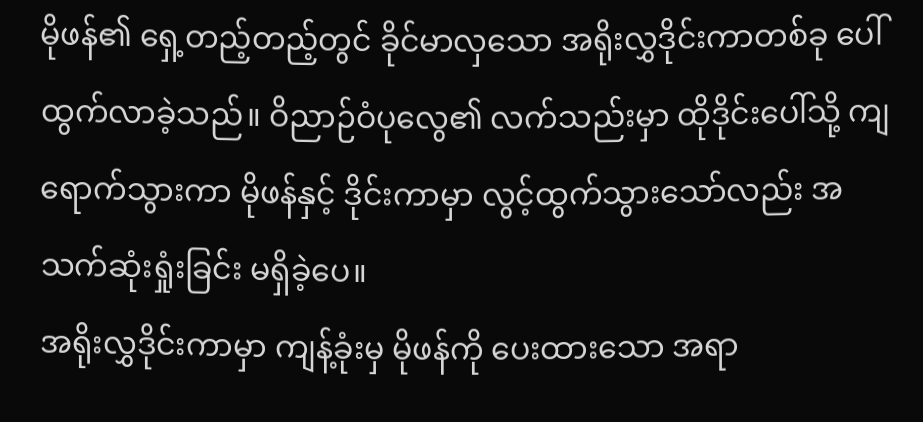မိုဖန်၏ ရှေ့တည့်တည့်တွင် ခိုင်မာလှသော အရိုးလွှဒိုင်းကာတစ်ခု ပေါ်ထွက်လာခဲ့သည်။ ဝိညာဉ်ဝံပုလွေ၏ လက်သည်းမှာ ထိုဒိုင်းပေါ်သို့ ကျရောက်သွားကာ မိုဖန်နှင့် ဒိုင်းကာမှာ လွင့်ထွက်သွားသော်လည်း အသက်ဆုံးရှုံးခြင်း မရှိခဲ့ပေ။
အရိုးလွှဒိုင်းကာမှာ ကျန့်ခုံးမှ မိုဖန်ကို ပေးထားသော အရာ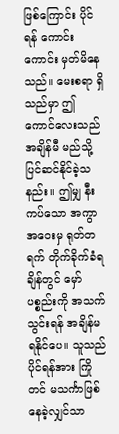ဖြစ်ကြောင်း ပိုင်ရန် ကောင်းကောင်း မှတ်မိနေသည်။ မေးစရာ ရှိသည်မှာ ဤကောင်လေးသည် အချိန်မီ မည်သို့ ပြင်ဆင်နိုင်ခဲ့သနည်း။ ဤမျှ နီးကပ်သော အကွာအဝေးမှ ရုတ်တရက် တိုက်ခိုက်ခံရချိန်တွင် မှော်ပစ္စည်းကို အသက်သွင်းရန် အချိန်မရနိုင်ပေ။ သူသည် ပိုင်ရန်အား ကြိုတင် မသင်္ကာဖြစ်နေခဲ့လျှင်သာ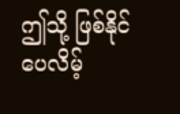ဤသို့ ဖြစ်နိုင်ပေလိမ့်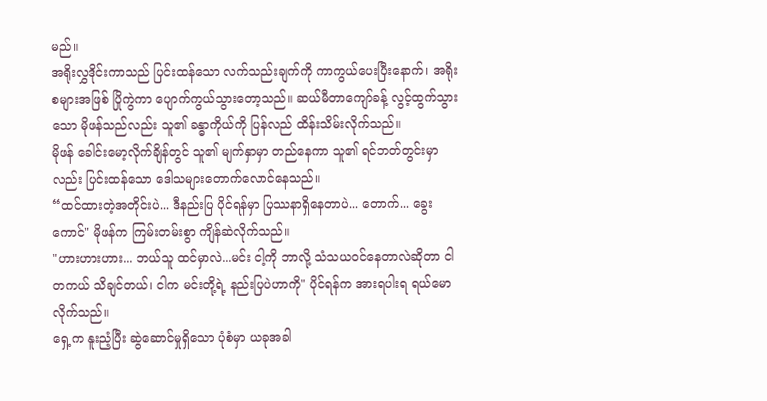မည်။
အရိုးလွှဒိုင်းကာသည် ပြင်းထန်သော လက်သည်းချက်ကို ကာကွယ်ပေးပြီးနောက်၊ အရိုးစများအဖြစ် ပြိုကွဲကာ ပျောက်ကွယ်သွားတော့သည်။ ဆယ်မီတာကျော်ခန့် လွင့်ထွက်သွားသော မိုဖန်သည်လည်း သူ၏ ခန္ဓာကိုယ်ကို ပြန်လည် ထိန်းသိမ်းလိုက်သည်။
မိုဖန် ခေါင်းမော့လိုက်ချိန်တွင် သူ၏ မျက်နှာမှာ တည်နေကာ သူ၏ ရင်ဘတ်တွင်းမှာလည်း ပြင်းထန်သော ဒေါသများတောက်လောင်နေသည်။
“ထင်ထားတဲ့အတိုင်းပဲ... ဒီနည်းပြ ပိုင်ရန်မှာ ပြဿနာရှိနေတာပဲ... တောက်... ခွေးကောင်" မိုဖန်က ကြမ်းတမ်းစွာ ကျိန်ဆဲလိုက်သည်။
"ဟားဟားဟား... ဘယ်သူ ထင်မှာလဲ...မင်း ငါ့ကို ဘာလို့ သံသယဝင်နေတာလဲဆိုတာ ငါ တကယ် သိချင်တယ်၊ ငါက မင်းတို့ရဲ့ နည်းပြပဲဟာကို" ပိုင်ရန်က အားရပါးရ ရယ်မောလိုက်သည်။
ရှေ့က နူးညံ့ပြီး ဆွဲဆောင်မှုရှိသော ပုံစံမှာ ယခုအခါ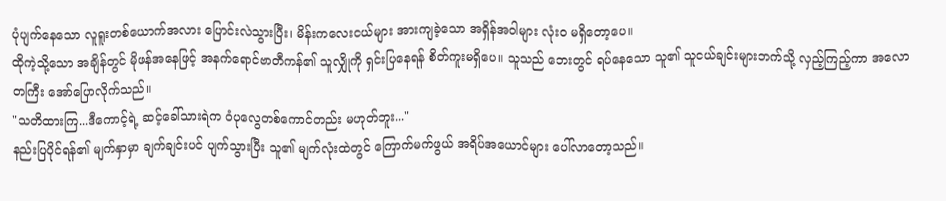ပုံပျက်နေသော လူရူးတစ်ယောက်အလား ပြောင်းလဲသွားပြီး၊ မိန်းကလေးငယ်များ အားကျခဲ့သော အရှိန်အဝါများ လုံးဝ မရှိတော့ပေ။
ထိုကဲ့သို့သော အချိန်တွင် မိုဖန်အနေဖြင့် အနက်ရောင်ဗာတီကန်၏ သူလျှိုကို ရှင်းပြနေရန် စိတ်ကူးမရှိပေ။ သူသည် ဘေးတွင် ရပ်နေသော သူ၏ သူငယ်ချင်းများဘက်သို့ လှည့်ကြည့်ကာ အလောတကြီး အော်ပြောလိုက်သည်။
"သတိထားကြ...ဒီကောင့်ရဲ့ ဆင့်ခေါ်သားရဲက ဝံပုလွေတစ်ကောင်တည်း မဟုတ်ဘူး..."
နည်းပြပိုင်ရန်၏ မျက်နှာမှာ ချက်ချင်းပင် ပျက်သွားပြီး သူ၏ မျက်လုံးထဲတွင် ကြောက်မက်ဖွယ် အရိပ်အယောင်များ ပေါ်လာတော့သည်။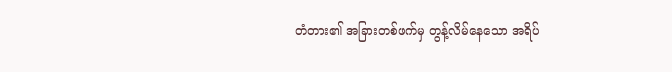တံတား၏ အခြားတစ်ဖက်မှ တွန့်လိမ်နေသော အရိပ်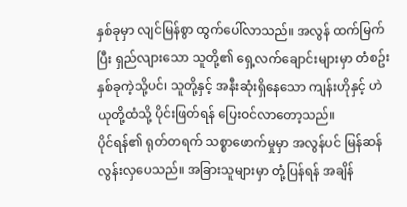နှစ်ခုမှာ လျင်မြန်စွာ ထွက်ပေါ်လာသည်။ အလွန် ထက်မြက်ပြီး ရှည်လျားသော သူတို့၏ ရှေ့လက်ချောင်းများမှာ တံစဥ်းနှစ်ခုကဲ့သို့ပင်၊ သူတို့နှင့် အနီးဆုံးရှိနေသော ကျန်းဟိုနှင့် ဟဲယုတို့ထံသို့ ပိုင်းဖြတ်ရန် ပြေးဝင်လာတော့သည်။
ပိုင်ရန်၏ ရုတ်တရက် သစ္စာဖောက်မှုမှာ အလွန်ပင် မြန်ဆန်လွန်းလှပေသည်။ အခြားသူများမှာ တုံ့ပြန်ရန် အချိန်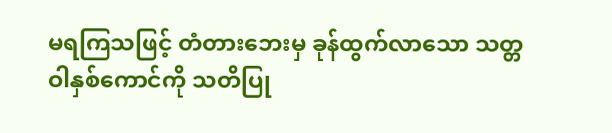မရကြသဖြင့် တံတားဘေးမှ ခုန်ထွက်လာသော သတ္တဝါနှစ်ကောင်ကို သတိပြု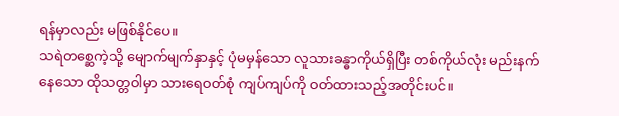ရန်မှာလည်း မဖြစ်နိုင်ပေ။
သရဲတစ္ဆေကဲ့သို့ မျောက်မျက်နှာနှင့် ပုံမမှန်သော လူသားခန္ဓာကိုယ်ရှိပြီး တစ်ကိုယ်လုံး မည်းနက်နေသော ထိုသတ္တဝါမှာ သားရေဝတ်စုံ ကျပ်ကျပ်ကို ဝတ်ထားသည့်အတိုင်းပင်။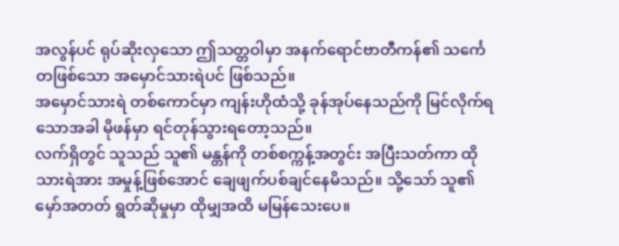အလွန်ပင် ရုပ်ဆိုးလှသော ဤသတ္တဝါမှာ အနက်ရောင်ဗာတီကန်၏ သင်္ကေတဖြစ်သော အမှောင်သားရဲပင် ဖြစ်သည်။
အမှောင်သားရဲ တစ်ကောင်မှာ ကျန်းဟိုထံသို့ ခုန်အုပ်နေသည်ကို မြင်လိုက်ရသောအခါ မိုဖန်မှာ ရင်တုန်သွားရတော့သည်။
လက်ရှိတွင် သူသည် သူ၏ မန္တန်ကို တစ်စက္ကန့်အတွင်း အပြီးသတ်ကာ ထိုသားရဲအား အမှုန့်ဖြစ်အောင် ချေဖျက်ပစ်ချင်နေမိသည်။ သို့သော် သူ၏ မှော်အတတ် ရွတ်ဆိုမှုမှာ ထိုမျှအထိ မမြန်သေးပေ။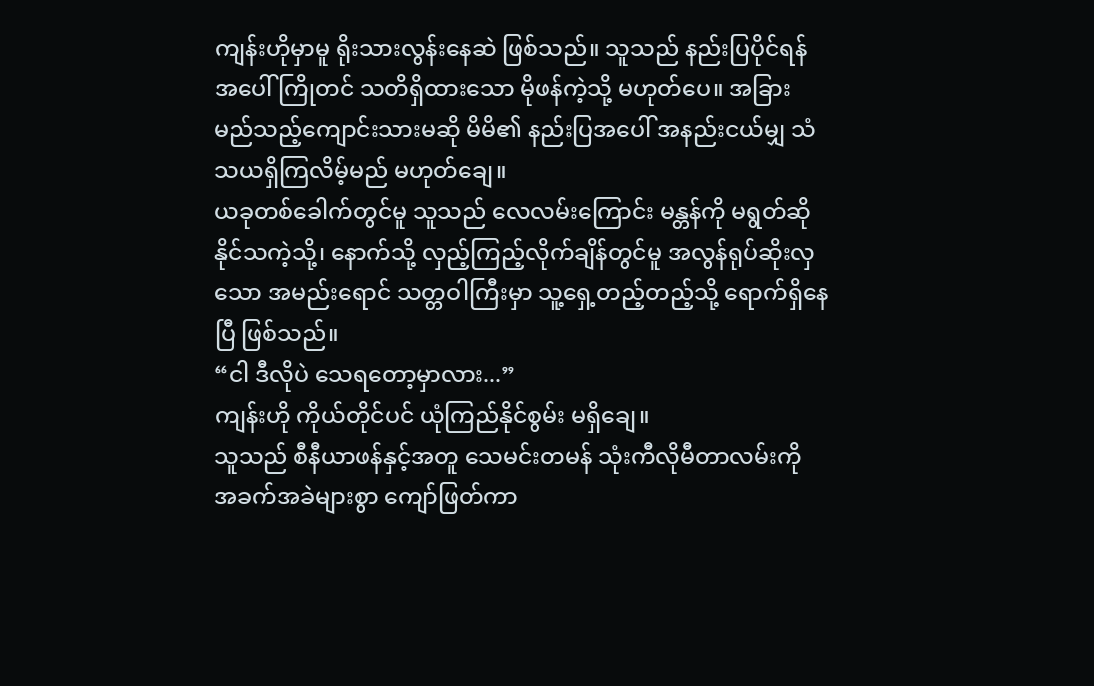ကျန်းဟိုမှာမူ ရိုးသားလွန်းနေဆဲ ဖြစ်သည်။ သူသည် နည်းပြပိုင်ရန်အပေါ် ကြိုတင် သတိရှိထားသော မိုဖန်ကဲ့သို့ မဟုတ်ပေ။ အခြား မည်သည့်ကျောင်းသားမဆို မိမိ၏ နည်းပြအပေါ် အနည်းငယ်မျှ သံသယရှိကြလိမ့်မည် မဟုတ်ချေ။
ယခုတစ်ခေါက်တွင်မူ သူသည် လေလမ်းကြောင်း မန္တန်ကို မရွတ်ဆိုနိုင်သကဲ့သို့၊ နောက်သို့ လှည့်ကြည့်လိုက်ချိန်တွင်မူ အလွန်ရုပ်ဆိုးလှသော အမည်းရောင် သတ္တဝါကြီးမှာ သူ့ရှေ့တည့်တည့်သို့ ရောက်ရှိနေပြီ ဖြစ်သည်။
“ငါ ဒီလိုပဲ သေရတော့မှာလား...”
ကျန်းဟို ကိုယ်တိုင်ပင် ယုံကြည်နိုင်စွမ်း မရှိချေ။
သူသည် စီနီယာဖန်နှင့်အတူ သေမင်းတမန် သုံးကီလိုမီတာလမ်းကို အခက်အခဲများစွာ ကျော်ဖြတ်ကာ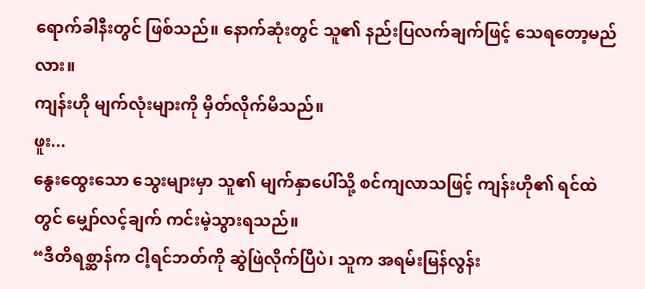ရောက်ခါနီးတွင် ဖြစ်သည်။ နောက်ဆုံးတွင် သူ၏ နည်းပြလက်ချက်ဖြင့် သေရတော့မည်လား။
ကျန်းဟို မျက်လုံးများကို မှိတ်လိုက်မိသည်။
ဖူး...
နွေးထွေးသော သွေးများမှာ သူ၏ မျက်နှာပေါ်သို့ စင်ကျလာသဖြင့် ကျန်းဟို၏ ရင်ထဲတွင် မျှော်လင့်ချက် ကင်းမဲ့သွားရသည်။
“ဒီတိရစ္ဆာန်က ငါ့ရင်ဘတ်ကို ဆွဲဖြဲလိုက်ပြီပဲ၊ သူက အရမ်းမြန်လွန်း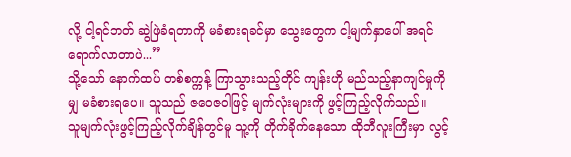လို့ ငါ့ရင်ဘတ် ဆွဲဖြဲခံရတာကို မခံစားရခင်မှာ သွေးတွေက ငါ့မျက်နှာပေါ် အရင်ရောက်လာတာပဲ...”
သို့သော် နောက်ထပ် တစ်စက္ကန့် ကြာသွားသည့်တိုင် ကျန်းဟို မည်သည့်နာကျင်မှုကိုမျှ မခံစားရပေ။ သူသည် ဇဝေဇဝါဖြင့် မျက်လုံးများကို ဖွင့်ကြည့်လိုက်သည်။
သူမျက်လုံးဖွင့်ကြည့်လိုက်ချိန်တွင်မူ သူ့ကို တိုက်ခိုက်နေသော ထိုဘီလူးကြီးမှာ လွင့်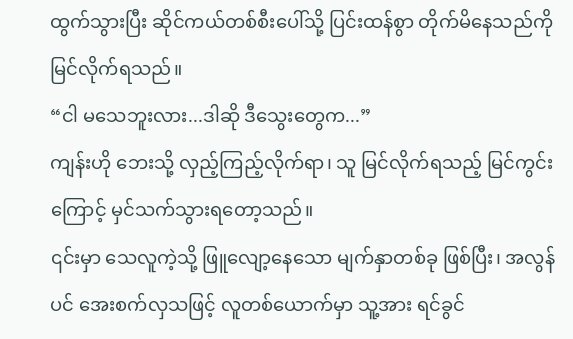ထွက်သွားပြီး ဆိုင်ကယ်တစ်စီးပေါ်သို့ ပြင်းထန်စွာ တိုက်မိနေသည်ကို မြင်လိုက်ရသည်။
“ငါ မသေဘူးလား...ဒါဆို ဒီသွေးတွေက...”
ကျန်းဟို ဘေးသို့ လှည့်ကြည့်လိုက်ရာ၊ သူ မြင်လိုက်ရသည့် မြင်ကွင်းကြောင့် မှင်သက်သွားရတော့သည်။
၎င်းမှာ သေလူကဲ့သို့ ဖြူလျော့နေသော မျက်နှာတစ်ခု ဖြစ်ပြီး၊ အလွန်ပင် အေးစက်လှသဖြင့် လူတစ်ယောက်မှာ သူ့အား ရင်ခွင်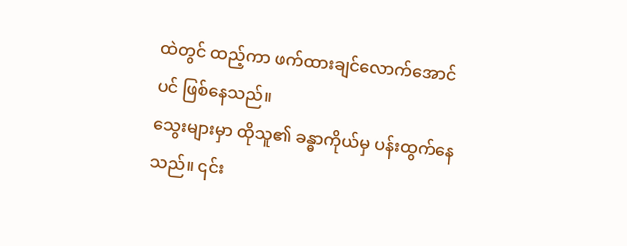ထဲတွင် ထည့်ကာ ဖက်ထားချင်လောက်အောင်ပင် ဖြစ်နေသည်။
သွေးများမှာ ထိုသူ၏ ခန္ဓာကိုယ်မှ ပန်းထွက်နေသည်။ ၎င်း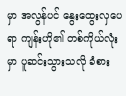မှာ အလွန်ပင် နွေးထွေးလှပေရာ ကျန်းဟို၏ တစ်ကိုယ်လုံးမှာ ပူဆင်းသွားသလို ခံစား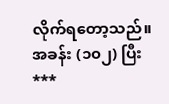လိုက်ရတော့သည်။
အခန်း (၁၀၂) ပြီး
***